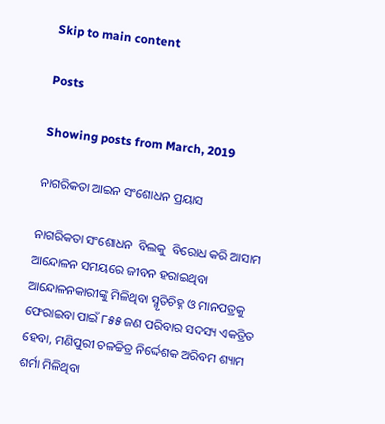Skip to main content

Posts

Showing posts from March, 2019

ନାଗରିକତା ଆଇନ ସଂଶୋଧନ ପ୍ରୟାସ

ନାଗରିକତା ସଂଶୋଧନ  ବିଲକୁ  ବିରୋଧ କରି ଆସାମ ଆନ୍ଦୋଳନ ସମୟରେ ଜୀବନ ହରାଇଥିବା ଆନ୍ଦୋଳନକାରୀଙ୍କୁ ମିଳିଥିବା ସ୍ମୃତିଚିହ୍ନ ଓ ମାନପତ୍ରକୁ ଫେରାଇବା ପାଇଁ ୮୫୫ ଜଣ ପରିବାର ସଦସ୍ୟ ଏକତ୍ରିତ ହେବା, ମଣିପୁରୀ ଚଳଚ୍ଚିତ୍ର ନିର୍ଦ୍ଦେଶକ ଅରିବମ ଶ୍ୟାମ ଶର୍ମା ମିଳିଥିବା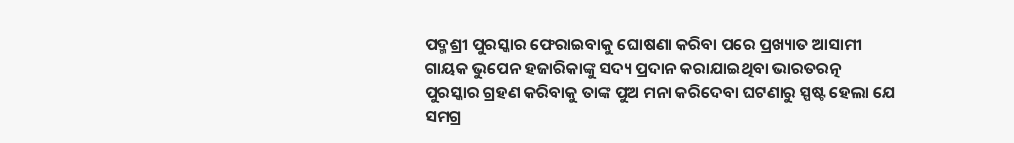ପଦ୍ମଶ୍ରୀ ପୁରସ୍କାର ଫେରାଇବାକୁ ଘୋଷଣା କରିବା ପରେ ପ୍ରଖ୍ୟାତ ଆସାମୀ ଗାୟକ ଭୁପେନ ହଜାରିକାଙ୍କୁ ସଦ୍ୟ ପ୍ରଦାନ କରାଯାଇଥିବା ଭାରତରତ୍ନ ପୁରସ୍କାର ଗ୍ରହଣ କରିବାକୁ ତାଙ୍କ ପୁଅ ମନା କରିଦେବା ଘଟଣାରୁ ସ୍ପଷ୍ଟ ହେଲା ଯେ ସମଗ୍ର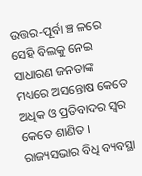ଉତ୍ତର-ପୂର୍ବା ଞ୍ଚ ଳରେ ସେହି ବିଲକୁ ନେଇ ସାଧାରଣ ଜନତାଙ୍କ ମଧ୍ୟରେ ଅସନ୍ତୋଷ କେତେ ଅଧିକ ଓ ପ୍ରତିବାଦର ସ୍ୱର କେତେ ଶାଣିତ ।   ରାଜ୍ୟସଭାର ବିଧି ବ୍ୟବସ୍ଥା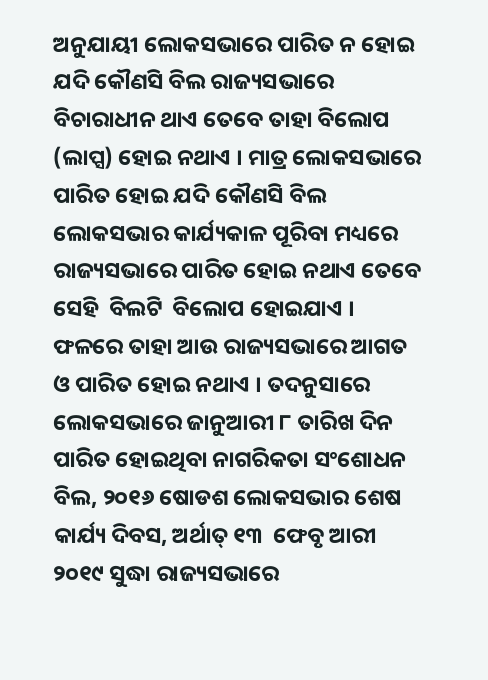ଅନୁଯାୟୀ ଲୋକସଭାରେ ପାରିତ ନ ହୋଇ ଯଦି କୌଣସି ବିଲ ରାଜ୍ୟସଭାରେ ବିଚାରାଧୀନ ଥାଏ ତେବେ ତାହା ବିଲୋପ (ଲାପ୍ସ) ହୋଇ ନଥାଏ । ମାତ୍ର ଲୋକସଭାରେ ପାରିତ ହୋଇ ଯଦି କୌଣସି ବିଲ ଲୋକସଭାର କାର୍ଯ୍ୟକାଳ ପୂରିବା ମଧ୍ୟରେ ରାଜ୍ୟସଭାରେ ପାରିତ ହୋଇ ନଥାଏ ତେବେ ସେହି  ବିଲଟି  ବିଲୋପ ହୋଇଯାଏ । ଫଳରେ ତାହା ଆଉ ରାଜ୍ୟସଭାରେ ଆଗତ ଓ ପାରିତ ହୋଇ ନଥାଏ । ତଦନୁସାରେ ଲୋକସଭାରେ ଜାନୁଆରୀ ୮ ତାରିଖ ଦିନ ପାରିତ ହୋଇଥିବା ନାଗରିକତା ସଂଶୋଧନ ବିଲ, ୨୦୧୬ ଷୋଡଶ ଲୋକସଭାର ଶେଷ କାର୍ଯ୍ୟ ଦିବସ, ଅର୍ଥାତ୍ ୧୩  ଫେବୃ ଆରୀ ୨୦୧୯ ସୁଦ୍ଧା ରାଜ୍ୟସଭାରେ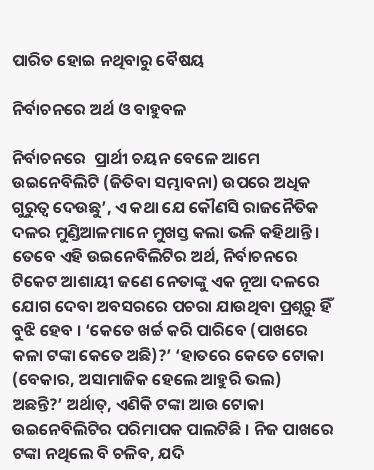ପାରିତ ହୋଇ ନଥିବାରୁ ବୈଷୟ

ନିର୍ବାଚନରେ ଅର୍ଥ ଓ ବାହୁବଳ

ନିର୍ବାଚନରେ  ପ୍ରାର୍ଥୀ ଚୟନ ବେଳେ ଆମେ ଉଇନେବିଲିଟି (ଜିତିବା ସମ୍ଭାବନା) ଉପରେ ଅଧିକ ଗୁରୁତ୍ୱ ଦେଉଛୁ’, ଏ କଥା ଯେ କୌଣସି ରାଜନୈତିକ ଦଳର ମୁଣ୍ଡିଆଳମାନେ ମୁଖସ୍ତ କଲା ଭଳି କହିଥାନ୍ତି । ତେବେ ଏହି ଉଇନେବିଲିଟିର ଅର୍ଥ, ନିର୍ବାଚନରେ ଟିକେଟ ଆଶାୟୀ ଜଣେ ନେତାଙ୍କୁ ଏକ ନୂଆ ଦଳରେ ଯୋଗ ଦେବା ଅବସରରେ ପଚରା ଯାଉଥିବା ପ୍ରଶ୍ନରୁ ହିଁ ବୁଝି ହେବ । ‘କେତେ ଖର୍ଚ୍ଚ କରି ପାରିବେ (ପାଖରେ କଳା ଟଙ୍କା କେତେ ଅଛି)?’ ‘ହାତରେ କେତେ ଟୋକା (ବେକାର, ଅସାମାଜିକ ହେଲେ ଆହୁରି ଭଲ) ଅଛନ୍ତି?’ ଅର୍ଥାତ୍, ଏଣିକି ଟଙ୍କା ଆଉ ଟୋକା ଉଇନେବିଲିଟିର ପରିମାପକ ପାଲଟିଛି । ନିଜ ପାଖରେ ଟଙ୍କା ନଥିଲେ ବି ଚଳିବ, ଯଦି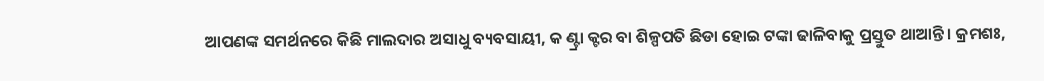ଆପଣଙ୍କ ସମର୍ଥନରେ କିଛି ମାଲଦାର ଅସାଧୁ ବ୍ୟବସାୟୀ, କ ଣ୍ଟ୍ରା କ୍ଟର ବା ଶିଳ୍ପପତି ଛିଡା ହୋଇ ଟଙ୍କା ଢାଳିବାକୁ ପ୍ରସ୍ତୁତ ଥାଆନ୍ତି । କ୍ରମଶଃ,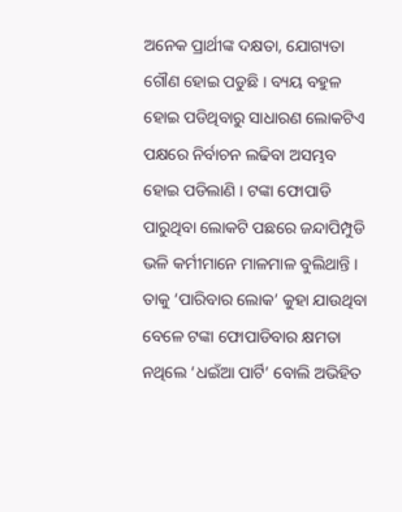ଅନେକ ପ୍ରାର୍ଥୀଙ୍କ ଦକ୍ଷତା, ଯୋଗ୍ୟତା ଗୌଣ ହୋଇ ପଡୁଛି । ବ୍ୟୟ ବହୁଳ ହୋଇ ପଡିଥିବାରୁ ସାଧାରଣ ଲୋକଟିଏ ପକ୍ଷରେ ନିର୍ବାଚନ ଲଢିବା ଅସମ୍ଭବ ହୋଇ ପଡିଲାଣି । ଟଙ୍କା ଫୋପାଡି ପାରୁଥିବା ଲୋକଟି ପଛରେ ଜନ୍ଦାପିମ୍ପୁଡି ଭଳି କର୍ମୀମାନେ ମାଳମାଳ ବୁଲିଥାନ୍ତି । ତାକୁ ‘ପାରିବାର ଲୋକ’ କୁହା ଯାଉଥିବା ବେଳେ ଟଙ୍କା ଫୋପାଡିବାର କ୍ଷମତା ନଥିଲେ ‘ଧଇଁଆ ପାର୍ଟି’ ବୋଲି ଅଭିହିତ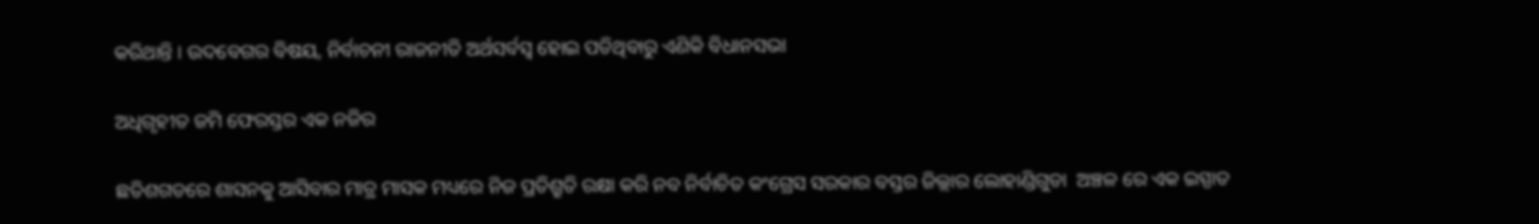କରିଥାନ୍ତି । ଉଦବେଗର ବିଷୟ, ନିର୍ବାଚନୀ ରାଜନୀତି ଅର୍ଥସର୍ବସ୍ୱ ହୋଇ ପଡିଥିବାରୁ ଏଣିକି ବିଧାନସଭା

ଅଧିଗୃହୀତ ଜମି ଫେରସ୍ତର ଏକ ନଜିର

ଛତିଶଗଡରେ ଶାସନକୁ ଆସିବାର ମାତ୍ର ମାସକ ମଧ୍ୟରେ ନିଜ ପ୍ରତିଶ୍ରୁତି ରକ୍ଷା କରି ନବ ନିର୍ବାଚିତ କଂଗ୍ରେସ ସରକାର ବସ୍ତର ଜିଲ୍ଲାର ଲୋହାଣ୍ଡିଗୁଡା  ଅଞ୍ଚଳ ରେ ଏକ ଇସ୍ପାତ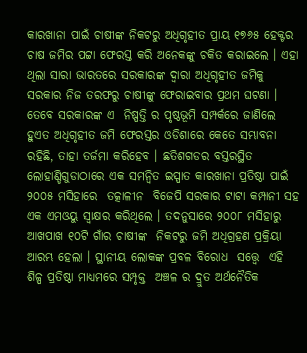କାରଖାନା ପାଇଁ ଚାଷୀଙ୍କ ନିକଟରୁ ଅଧିଗୃହୀତ ପ୍ରାୟ ୧୭୬୫ ହେକ୍ଟର ଚାଷ ଜମିର ପଟ୍ଟା ଫେରସ୍ତ କରି ଅନେକଙ୍କୁ ଚକିତ କରାଇଲେ । ଏହା ଥିଲା ସାରା ଭାରତରେ ସରକାରଙ୍କ ଦ୍ୱାରା ଅଧିଗୃହୀତ ଜମିକୁ ସରକାର ନିଜ ତରଫରୁ ଚାଷୀଙ୍କୁ ଫେରାଇବାର ପ୍ରଥମ ଘଟଣା । ତେବେ ସରକାରଙ୍କ ଏ  ନିଷ୍ପତ୍ତି ର ପୃଷ୍ଠଭୂମି ସମ୍ପର୍କରେ ଜାଣିଲେ ହୁଏତ ଅଧିଗୃହୀତ ଜମି ଫେରସ୍ତର ଓଡିଶାରେ କେତେ ସମ୍ଭାବନା ରହିଛି, ତାହା ତର୍ଜମା କରିହେବ । ଛତିଶଗଡର ବସ୍ତରସ୍ଥିତ ଲୋହାଣ୍ଡିଗୁଡାଠାରେ ଏକ ସମନ୍ୱିତ ଇସ୍ପାତ କାରଖାନା ପ୍ରତିଷ୍ଠା ପାଇଁ ୨୦୦୫ ମସିହାରେ  ତତ୍କାଳୀନ  ବିଜେପି ସରକାର ଟାଟା କମ୍ପାନୀ ସହ ଏକ ଏମଓୟୁ ସ୍ୱାକ୍ଷର କରିଥିଲେ । ତଦନୁସାରେ ୨୦୦୮ ମସିହାରୁ ଆଖପାଖ ୧୦ଟି ଗାଁର ଚାଷୀଙ୍କ  ନିକଟରୁ ଜମି ଅଧିଗ୍ରହଣ ପ୍ରକ୍ରିୟା ଆରମ୍ଭ ହେଲା । ସ୍ଥାନୀୟ ଲୋକଙ୍କ ପ୍ରବଳ ବିରୋଧ  ସତ୍ତ୍ଵେ  ଏହି ଶିଳ୍ପ ପ୍ରତିଷ୍ଠା ମାଧ୍ୟମରେ ସମ୍ପୃକ୍ତ  ଅଞ୍ଚଳ ର ଦ୍ରୁତ ଅର୍ଥନୈତିକ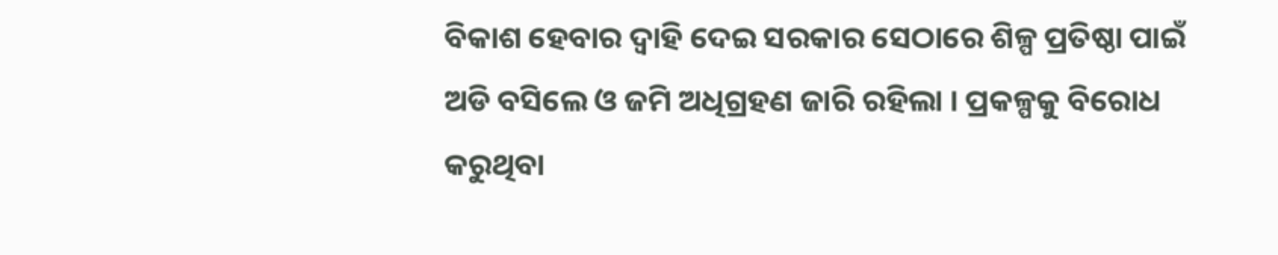ବିକାଶ ହେବାର ଦ୍ୱାହି ଦେଇ ସରକାର ସେଠାରେ ଶିଳ୍ପ ପ୍ରତିଷ୍ଠା ପାଇଁ ଅଡି ବସିଲେ ଓ ଜମି ଅଧିଗ୍ରହଣ ଜାରି ରହିଲା । ପ୍ରକଳ୍ପକୁ ବିରୋଧ କରୁଥିବା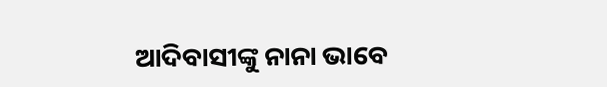ଆଦିବାସୀଙ୍କୁ ନାନା ଭାବେ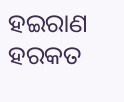ହଇରାଣ ହରକତ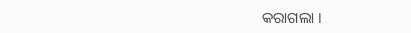କରାଗଲା ।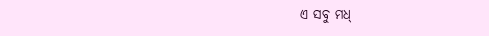ଏ ସବୁ ମଧ୍